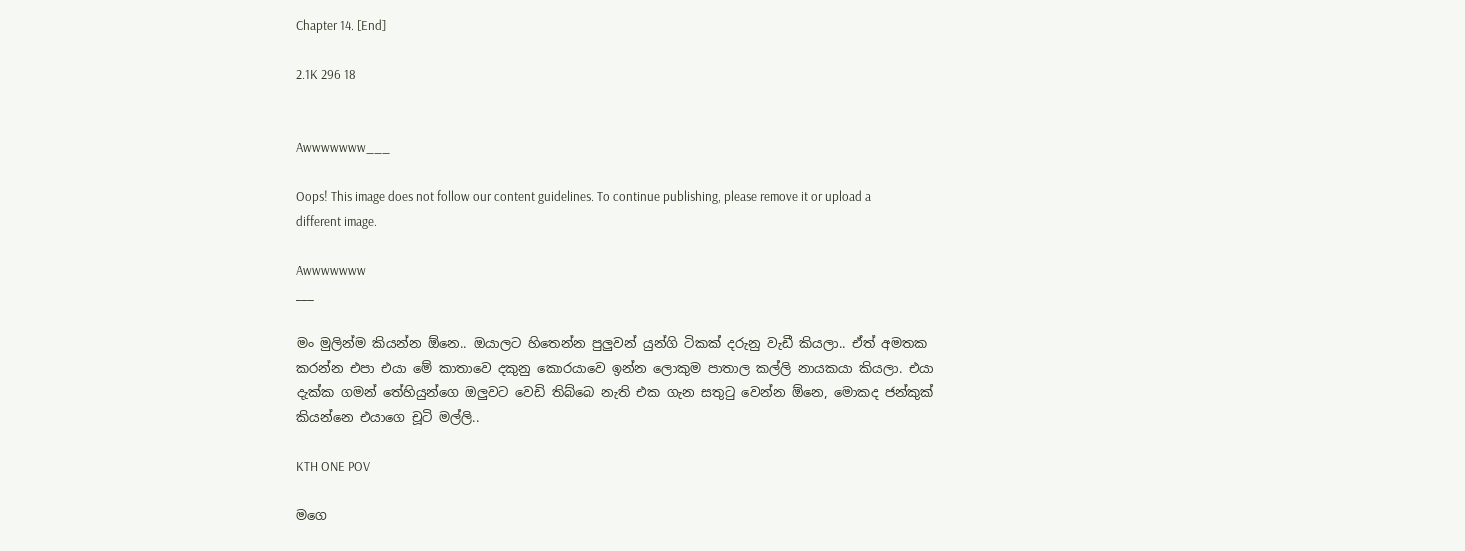Chapter 14. [End]

2.1K 296 18


Awwwwwww___

Oops! This image does not follow our content guidelines. To continue publishing, please remove it or upload a different image.

Awwwwwww
___

මං මුලින්ම කියන්න ඕනෙ.. ඔයාලට හිතෙන්න පුලුවන් යුන්ගි ටිකක් දරුනු වැඩී කියලා.. ඒත් අමතක කරන්න එපා එයා මේ කාතාවෙ දකුනු කොරයාවෙ ඉන්න ලොකුම පාතාල කල්ලි නායකයා කියලා. එයා දැක්ක ගමන් තේහියුන්ගෙ ඔලුවට වෙඩි තිබ්බෙ නැති එක ගැන සතුටු වෙන්න ඕනෙ, මොකද ජන්කුක් කියන්නෙ එයාගෙ චූටි මල්ලි..

KTH ONE POV

මගෙ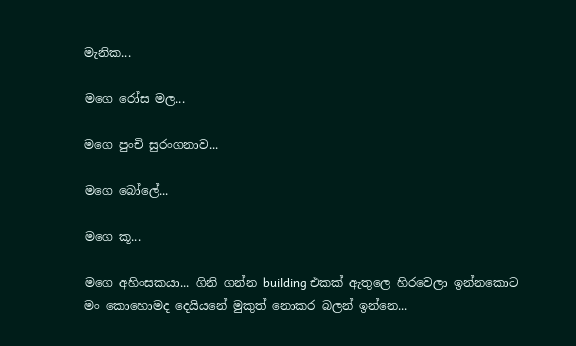මැනික...

මගෙ රෝස මල...

මගෙ පුංචි සුරංගනාව...

මගෙ බෝලේ...

මගෙ කූ...

මගෙ අහිංසකයා... ගිනි ගන්න building එකක් ඇතුලෙ හිරවෙලා ඉන්නකොට මං කොහොමද දෙයියනේ මුකුත් නොකර බලන් ඉන්නෙ...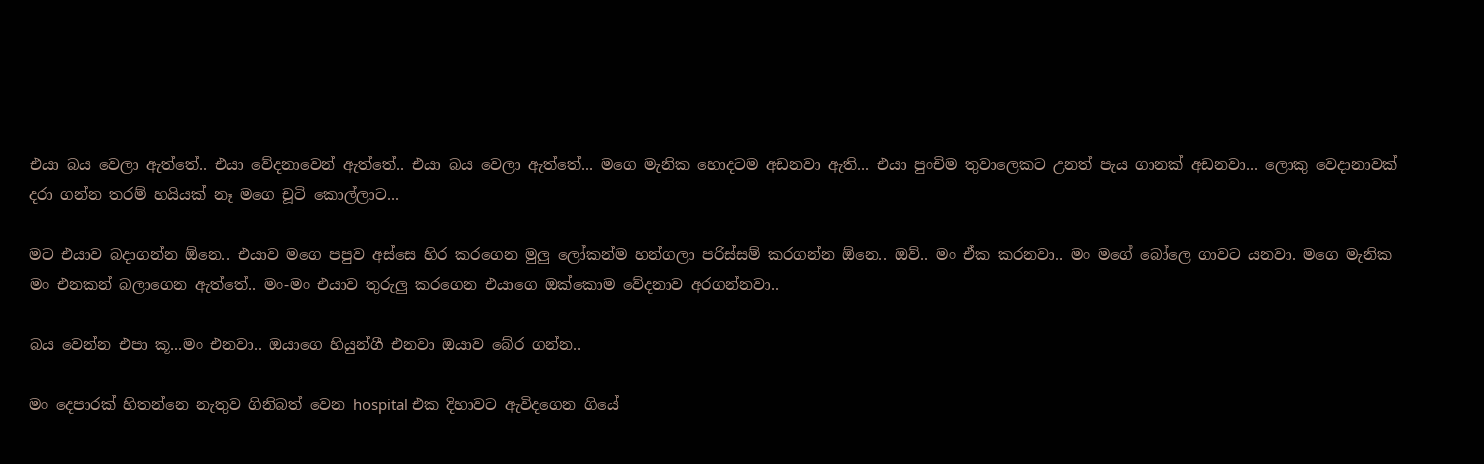එයා බය වෙලා ඇත්තේ.. එයා වේදනාවෙන් ඇත්තේ.. එයා බය වෙලා ඇත්තේ... මගෙ මැනික හොදටම අඩනවා ඇති... එයා පුංචිම තුවාලෙකට උනත් පැය ගානක් අඩනවා... ලොකු වෙදානාවක් දරා ගන්න තරම් හයියක් නෑ මගෙ චූටි කොල්ලාට...

මට එයාව බදාගන්න ඕනෙ.. එයාව මගෙ පපුව අස්සෙ හිර කරගෙන මුලු ලෝකන්ම හන්ගලා පරිස්සම් කරගන්න ඕනෙ.. ඔව්.. මං ඒක කරනවා.. මං මගේ බෝලෙ ගාවට යනවා. මගෙ මැනික මං එනකන් බලාගෙන ඇත්තේ.. මං-මං එයාව තුරුලු කරගෙන එයාගෙ ඔක්කොම වේදනාව අරගන්නවා..

බය වෙන්න එපා කූ...මං එනවා.. ඔයාගෙ හියුන්ගී එනවා ඔයාව බේර ගන්න..

මං දෙපාරක් හිතන්නෙ නැතුව ගිනිබත් වෙන hospital එක දිහාවට ඇවිදගෙන ගියේ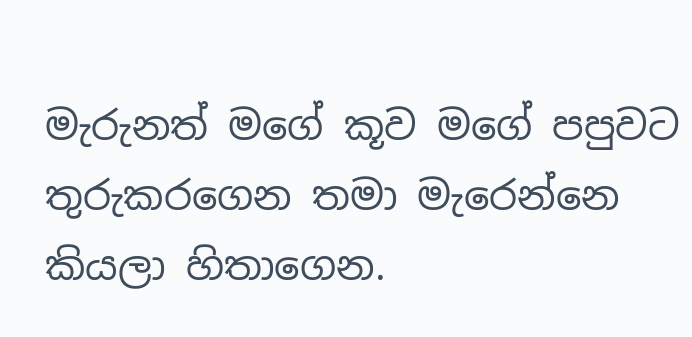මැරුනත් මගේ කූව මගේ පපුවට තුරුකරගෙන තමා මැරෙන්නෙ කියලා හිතාගෙන.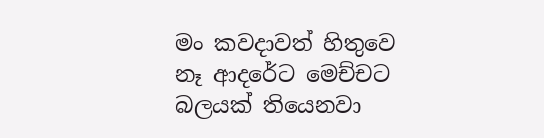මං කවදාවත් හිතුවෙ නෑ ආදරේට මෙච්චට බලයක් තියෙනවා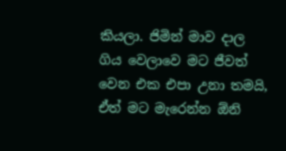කියලා. ජිමින් මාව දාල ගිය වෙලාවෙ මට ජීවත් වෙන එක එපා උනා තමයි, ඒත් මට මැරෙන්න ඕනි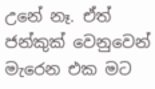උනේ නෑ. ඒත් ජන්කුක් වෙනුවෙන් මැරෙන එක මට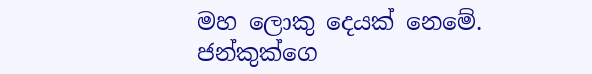මහ ලොකු දෙයක් නෙමේ. ජන්කුක්ගෙ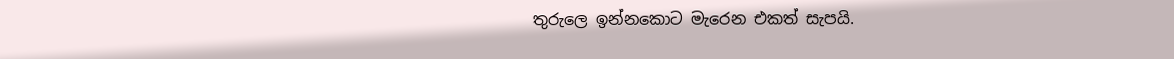තුරුලෙ ඉන්නකොට මැරෙන එකත් සැපයි.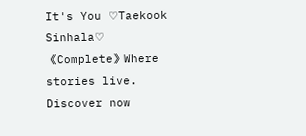It's You ♡Taekook Sinhala♡ 《Complete》Where stories live. Discover now